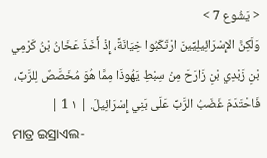< يَشُوع 7 >
وَلَكِنَّ الإِسْرَائِيلِيِّينَ ارْتَكَبُوا خِيَانَةً، إِذْ أَخَذَ عَخَانُ بْنُ كَرْمِي بْنِ زَبْدِي بْنِ زَارَحَ مِنْ سِبْطِ يَهُوذَا مِمَّا هُوَ مُخَصَّصٌ لِلرَّبِّ، فَاحْتَدَمَ غَضَبُ الرَّبِّ عَلَى بَنِي إِسْرَائِيلَ. | ١ 1 |
ମାତ୍ର ଇସ୍ରାଏଲ-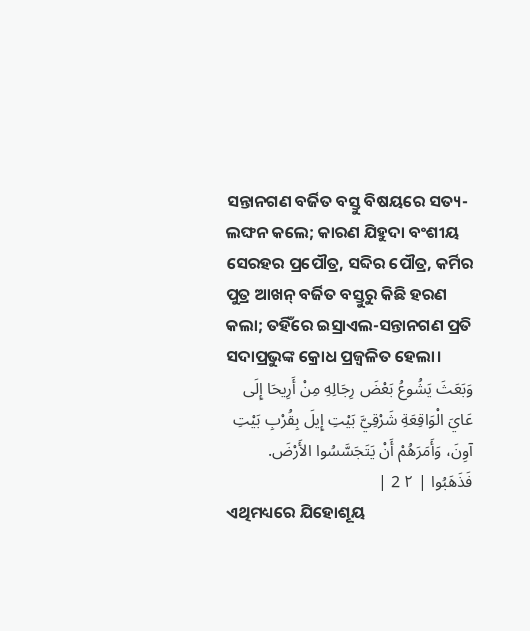ସନ୍ତାନଗଣ ବର୍ଜିତ ବସ୍ତୁ ବିଷୟରେ ସତ୍ୟ-ଲଙ୍ଘନ କଲେ; କାରଣ ଯିହୁଦା ବଂଶୀୟ ସେରହର ପ୍ରପୌତ୍ର, ସବ୍ଦିର ପୌତ୍ର, କର୍ମିର ପୁତ୍ର ଆଖନ୍ ବର୍ଜିତ ବସ୍ତୁରୁ କିଛି ହରଣ କଲା; ତହିଁରେ ଇସ୍ରାଏଲ-ସନ୍ତାନଗଣ ପ୍ରତି ସଦାପ୍ରଭୁଙ୍କ କ୍ରୋଧ ପ୍ରଜ୍ୱଳିତ ହେଲା।
وَبَعَثَ يَشُوعُ بَعْضَ رِجَالِهِ مِنْ أَرِيحَا إِلَى عَايَ الْوَاقِعَةِ شَرْقِيَّ بَيْتِ إِيلَ بِقُرْبِ بَيْتِ آوِنَ، وَأَمَرَهُمْ أَنْ يَتَجَسَّسُوا الأَرْضَ. فَذَهَبُوا | ٢ 2 |
ଏଥିମଧ୍ୟରେ ଯିହୋଶୂୟ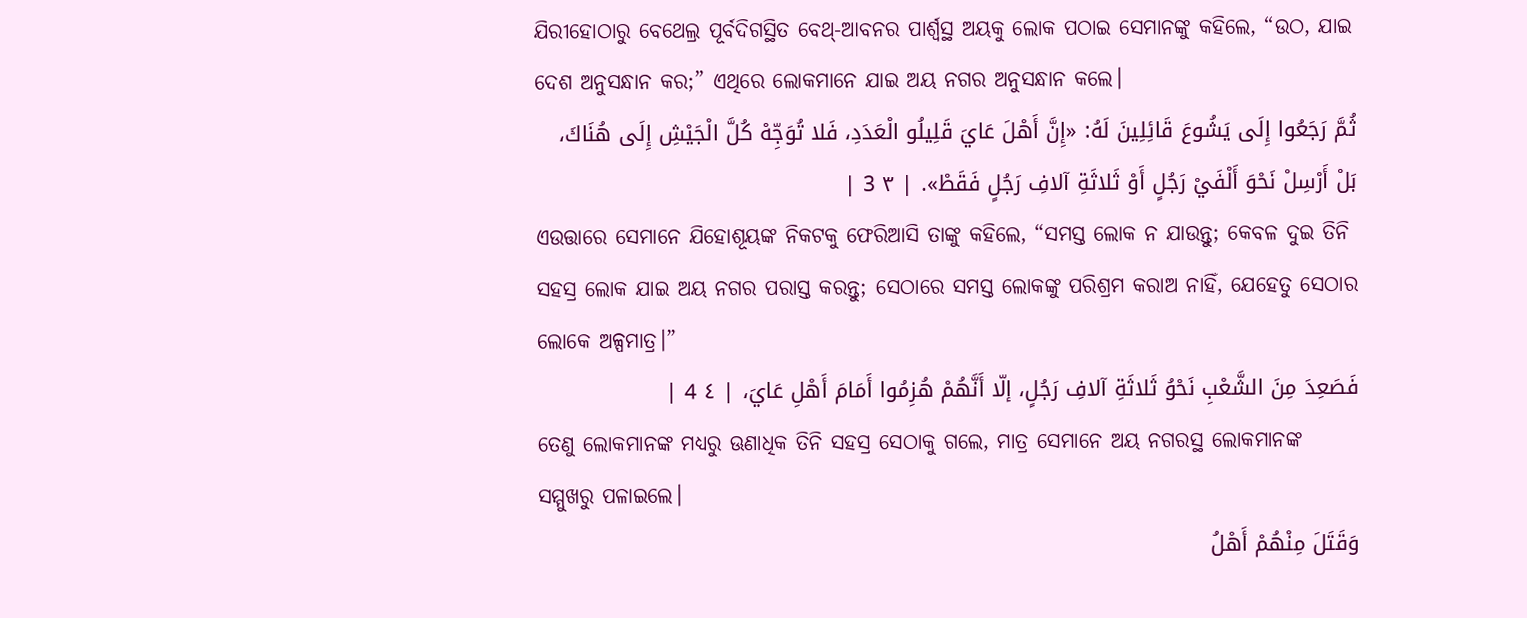ଯିରୀହୋଠାରୁ ବେଥେଲ୍ର ପୂର୍ବଦିଗସ୍ଥିତ ବେଥ୍-ଆବନର ପାର୍ଶ୍ୱସ୍ଥ ଅୟକୁ ଲୋକ ପଠାଇ ସେମାନଙ୍କୁ କହିଲେ, “ଉଠ, ଯାଇ ଦେଶ ଅନୁସନ୍ଧାନ କର;” ଏଥିରେ ଲୋକମାନେ ଯାଇ ଅୟ ନଗର ଅନୁସନ୍ଧାନ କଲେ।
ثُمَّ رَجَعُوا إِلَى يَشُوعَ قَائِلِينَ لَهُ: «إِنَّ أَهْلَ عَايَ قَلِيلُو الْعَدَدِ، فَلا تُوَجِّهْ كُلَّ الْجَيْشِ إِلَى هُنَاكَ، بَلْ أَرْسِلْ نَحْوَ أَلْفَيْ رَجُلٍ أَوْ ثَلاثَةِ آلافِ رَجُلٍ فَقَطْ». | ٣ 3 |
ଏଉତ୍ତାରେ ସେମାନେ ଯିହୋଶୂୟଙ୍କ ନିକଟକୁ ଫେରିଆସି ତାଙ୍କୁ କହିଲେ, “ସମସ୍ତ ଲୋକ ନ ଯାଉନ୍ତୁ; କେବଳ ଦୁଇ ତିନି ସହସ୍ର ଲୋକ ଯାଇ ଅୟ ନଗର ପରାସ୍ତ କରନ୍ତୁ; ସେଠାରେ ସମସ୍ତ ଲୋକଙ୍କୁ ପରିଶ୍ରମ କରାଅ ନାହିଁ, ଯେହେତୁ ସେଠାର ଲୋକେ ଅଳ୍ପମାତ୍ର।”
فَصَعِدَ مِنَ الشَّعْبِ نَحْوُ ثَلاثَةِ آلافِ رَجُلٍ، إلّا أَنَّهُمْ هُزِمُوا أَمَامَ أَهْلِ عَايَ، | ٤ 4 |
ତେଣୁ ଲୋକମାନଙ୍କ ମଧ୍ୟରୁ ଊଣାଧିକ ତିନି ସହସ୍ର ସେଠାକୁ ଗଲେ, ମାତ୍ର ସେମାନେ ଅୟ ନଗରସ୍ଥ ଲୋକମାନଙ୍କ ସମ୍ମୁଖରୁ ପଳାଇଲେ।
وَقَتَلَ مِنْهُمْ أَهْلُ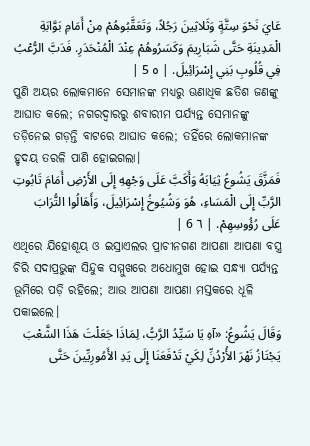عَايَ نَحْوَ سِتَّةٍ وَثَلاثِينَ رَجُلاً، وَتَعَقَّبُوهُمْ مِنْ أَمَامِ بَوَّابَةِ الْمَدِينَةِ حَتَّى شَبَارِيمَ وَكَسَرُوهُمْ عِنْدَ الْمُنْحَدَرِ. فَدَبَّ الرُّعْبُ فِي قُلُوبِ بَنِي إِسْرَائِيلَ. | ٥ 5 |
ପୁଣି ଅୟର ଲୋକମାନେ ସେମାନଙ୍କ ମଧ୍ୟରୁ ଊଣାଧିକ ଛତିଶ ଜଣଙ୍କୁ ଆଘାତ କଲେ; ନଗରଦ୍ୱାରରୁ ଶବାରୀମ ପର୍ଯ୍ୟନ୍ତ ସେମାନଙ୍କୁ ତଡ଼ିନେଇ ଗଡ଼ନ୍ତି ବାଟରେ ଆଘାତ କଲେ; ତହିଁରେ ଲୋକମାନଙ୍କ ହୃଦୟ ତରଳି ପାଣି ହୋଇଗଲା।
فَمَزَّقَ يَشُوعُ ثِيَابَهُ وَأَكَبَّ عَلَى وَجْهِهِ إِلَى الأَرْضِ أَمَامَ تَابُوتِ الرَّبِّ إِلَى الْمَسَاءِ، هُوَ وَشُيُوخُ إِسْرَائِيلَ، وَأَهَالُوا التُّرَابَ عَلَى رُؤُوسِهِمْ. | ٦ 6 |
ଏଥିରେ ଯିହୋଶୂୟ ଓ ଇସ୍ରାଏଲର ପ୍ରାଚୀନଗଣ ଆପଣା ଆପଣା ବସ୍ତ୍ର ଚିରି ସଦାପ୍ରଭୁଙ୍କ ସିନ୍ଦୁକ ସମ୍ମୁଖରେ ଅଧୋମୁଖ ହୋଇ ସନ୍ଧ୍ୟା ପର୍ଯ୍ୟନ୍ତ ଭୂମିରେ ପଡ଼ି ରହିଲେ; ଆଉ ଆପଣା ଆପଣା ମସ୍ତକରେ ଧୂଳି ପକାଇଲେ।
وَقَالَ يَشُوعُ: «آهِ يَا سَيِّدُ الرَّبُّ، لِمَاذَا جَعَلْتَ هَذَا الشَّعْبَ يَجْتَازُ نَهْرَ الأُرْدُنِّ لِكَيْ تَدْفَعَنَا إِلَى يَدِ الأَمُورِيِّينَ حَتَّى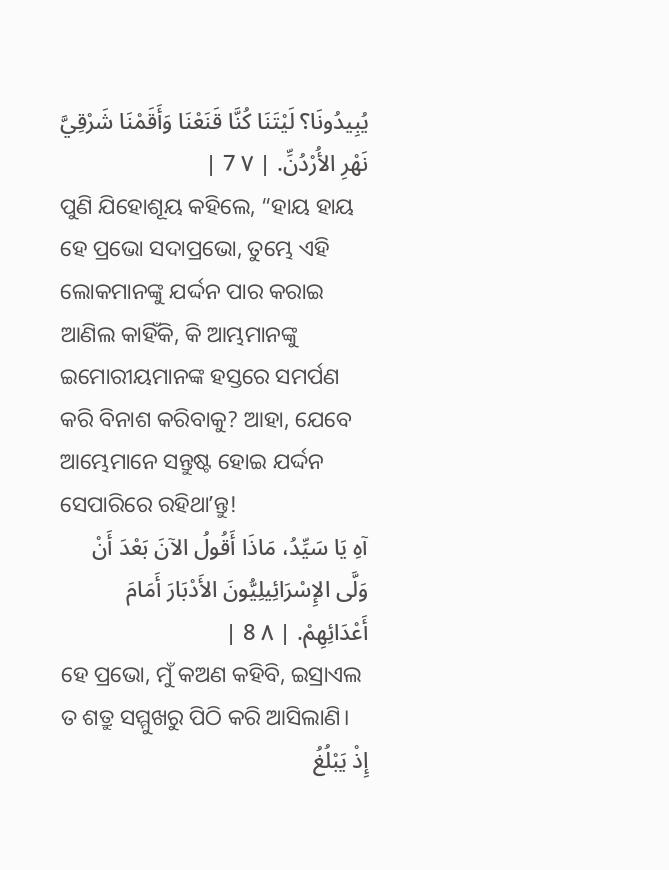يُبِيدُونَا؟ لَيْتَنَا كُنَّا قَنَعْنَا وَأَقَمْنَا شَرْقِيَّ نَهْرِ الأُرْدُنِّ. | ٧ 7 |
ପୁଣି ଯିହୋଶୂୟ କହିଲେ, “ହାୟ ହାୟ ହେ ପ୍ରଭୋ ସଦାପ୍ରଭୋ, ତୁମ୍ଭେ ଏହି ଲୋକମାନଙ୍କୁ ଯର୍ଦ୍ଦନ ପାର କରାଇ ଆଣିଲ କାହିଁକି, କି ଆମ୍ଭମାନଙ୍କୁ ଇମୋରୀୟମାନଙ୍କ ହସ୍ତରେ ସମର୍ପଣ କରି ବିନାଶ କରିବାକୁ? ଆହା, ଯେବେ ଆମ୍ଭେମାନେ ସନ୍ତୁଷ୍ଟ ହୋଇ ଯର୍ଦ୍ଦନ ସେପାରିରେ ରହିଥାʼନ୍ତୁ!
آهِ يَا سَيِّدُ، مَاذَا أَقُولُ الآنَ بَعْدَ أَنْ وَلَّى الإِسْرَائِيلِيُّونَ الأَدْبَارَ أَمَامَ أَعْدَائِهِمْ. | ٨ 8 |
ହେ ପ୍ରଭୋ, ମୁଁ କଅଣ କହିବି, ଇସ୍ରାଏଲ ତ ଶତ୍ରୁ ସମ୍ମୁଖରୁ ପିଠି କରି ଆସିଲାଣି।
إِذْ يَبْلُغُ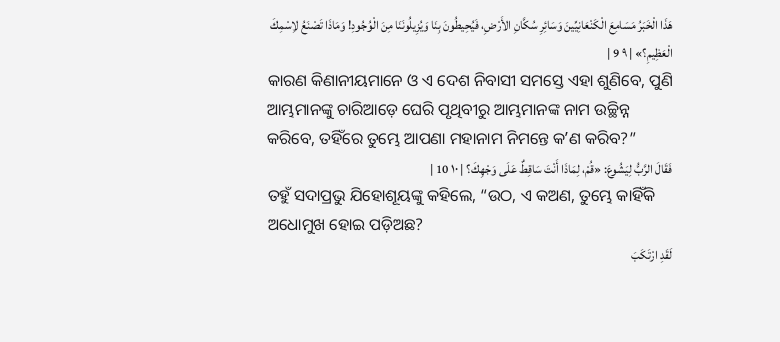هَذَا الْخَبَرُ مَسَامِعَ الْكَنْعَانِيِّينَ وَسَائِرِ سُكَّانِ الأَرْضِ، فَيُحِيطُونَ بِنَا وَيُزِيلُونَنَا مِنَ الْوُجُودِ! وَمَاذَا تَصْنَعُ لاِسْمِكَ الْعَظِيمِ؟» | ٩ 9 |
କାରଣ କିଣାନୀୟମାନେ ଓ ଏ ଦେଶ ନିବାସୀ ସମସ୍ତେ ଏହା ଶୁଣିବେ, ପୁଣି ଆମ୍ଭମାନଙ୍କୁ ଚାରିଆଡ଼େ ଘେରି ପୃଥିବୀରୁ ଆମ୍ଭମାନଙ୍କ ନାମ ଉଚ୍ଛିନ୍ନ କରିବେ, ତହିଁରେ ତୁମ୍ଭେ ଆପଣା ମହାନାମ ନିମନ୍ତେ କʼଣ କରିବ?”
فَقَالَ الرَّبُّ لِيَشُوعَ: «قُمْ، لِمَاذَا أَنْتَ سَاقِطٌ عَلَى وَجْهِكَ؟ | ١٠ 10 |
ତହୁଁ ସଦାପ୍ରଭୁ ଯିହୋଶୂୟଙ୍କୁ କହିଲେ, “ଉଠ, ଏ କଅଣ, ତୁମ୍ଭେ କାହିଁକି ଅଧୋମୁଖ ହୋଇ ପଡ଼ିଅଛ?
لَقَدِ ارْتَكَبَ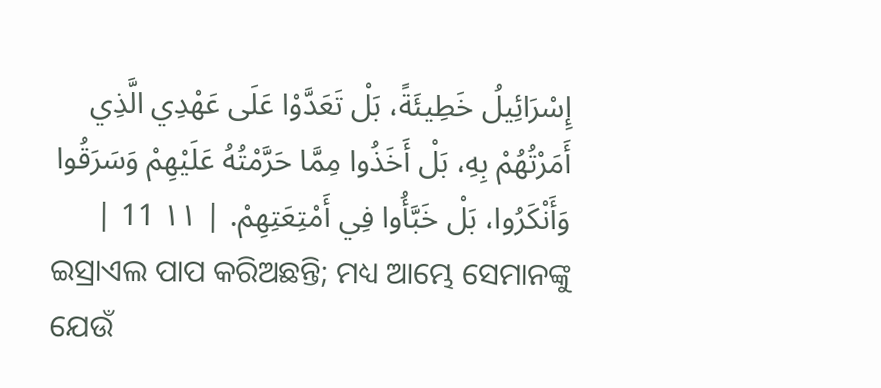إِسْرَائِيلُ خَطِيئَةً، بَلْ تَعَدَّوْا عَلَى عَهْدِي الَّذِي أَمَرْتُهُمْ بِهِ، بَلْ أَخَذُوا مِمَّا حَرَّمْتُهُ عَلَيْهِمْ وَسَرَقُوا وَأَنْكَرُوا، بَلْ خَبَّأُوا فِي أَمْتِعَتِهِمْ. | ١١ 11 |
ଇସ୍ରାଏଲ ପାପ କରିଅଛନ୍ତି; ମଧ୍ୟ ଆମ୍ଭେ ସେମାନଙ୍କୁ ଯେଉଁ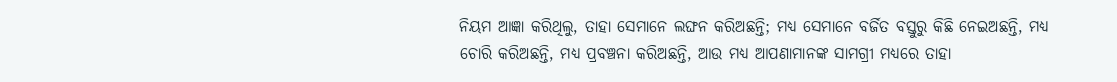ନିୟମ ଆଜ୍ଞା କରିଥିଲୁ, ତାହା ସେମାନେ ଲଙ୍ଘନ କରିଅଛନ୍ତି; ମଧ୍ୟ ସେମାନେ ବର୍ଜିତ ବସ୍ତୁରୁ କିଛି ନେଇଅଛନ୍ତି, ମଧ୍ୟ ଚୋରି କରିଅଛନ୍ତି, ମଧ୍ୟ ପ୍ରବଞ୍ଚନା କରିଅଛନ୍ତି, ଆଉ ମଧ୍ୟ ଆପଣାମାନଙ୍କ ସାମଗ୍ରୀ ମଧ୍ୟରେ ତାହା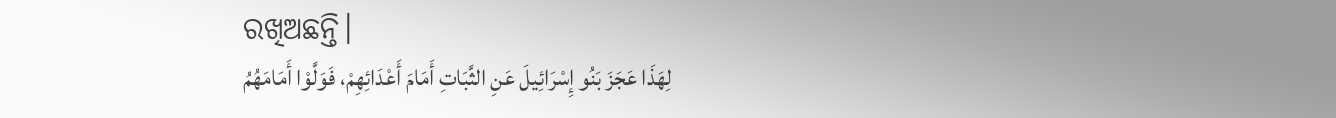ରଖିଅଛନ୍ତି।
لِهَذَا عَجَزَ بَنُو إِسْرَائِيلَ عَنِ الثَّبَاتِ أَمَامَ أَعْدَائِهِمْ، فَوَلَّوْا أَمَامَهُمُ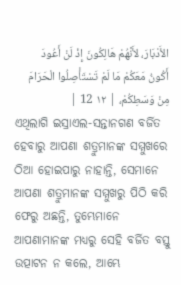الأَدْبَارَ، لأَنَّهُمْ هَالِكُونَ إِذْ لَنْ أَعُودَ أَكُونُ مَعَكُمْ مَا لَمْ تَسْتَأْصِلُوا الْحَرَامَ مِنْ وَسَطِكُمْ، | ١٢ 12 |
ଏଥିଲାଗି ଇସ୍ରାଏଲ-ସନ୍ତାନଗଣ ବର୍ଜିତ ହେବାରୁ ଆପଣା ଶତ୍ରୁମାନଙ୍କ ସମ୍ମୁଖରେ ଠିଆ ହୋଇପାରୁ ନାହାନ୍ତି, ସେମାନେ ଆପଣା ଶତ୍ରୁମାନଙ୍କ ସମ୍ମୁଖରୁ ପିଠି କରି ଫେରୁ ଅଛନ୍ତି, ତୁମ୍ଭେମାନେ ଆପଣାମାନଙ୍କ ମଧ୍ୟରୁ ସେହି ବର୍ଜିତ ବସ୍ତୁ ଉତ୍ପାଟନ ନ କଲେ, ଆମ୍ଭେ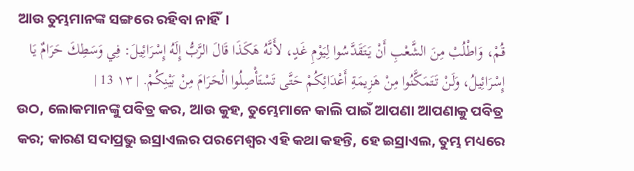ଆଉ ତୁମ୍ଭମାନଙ୍କ ସଙ୍ଗରେ ରହିବା ନାହିଁ।
قُمْ، وَاطْلُبْ مِنَ الشَّعْبِ أَنْ يَتَقَدَّسُوا لِيَوْمِ غَدٍ، لأَنَّهُ هَكَذَا قَالَ الرَّبُّ إِلَهُ إِسْرَائِيلَ: فِي وَسَطِكَ حَرَامٌ يَا إِسْرَائِيلُ، وَلَنْ تَتَمَكَّنُوا مِنْ هَزِيمَةِ أَعْدَائِكُمْ حَتَّى تَسْتَأْصِلُوا الْحَرَامَ مِنْ بَيْنِكُمْ. | ١٣ 13 |
ଉଠ, ଲୋକମାନଙ୍କୁ ପବିତ୍ର କର, ଆଉ କୁହ, ତୁମ୍ଭେମାନେ କାଲି ପାଇଁ ଆପଣା ଆପଣାକୁ ପବିତ୍ର କର; କାରଣ ସଦାପ୍ରଭୁ ଇସ୍ରାଏଲର ପରମେଶ୍ୱର ଏହି କଥା କହନ୍ତି, ହେ ଇସ୍ରାଏଲ, ତୁମ୍ଭ ମଧ୍ୟରେ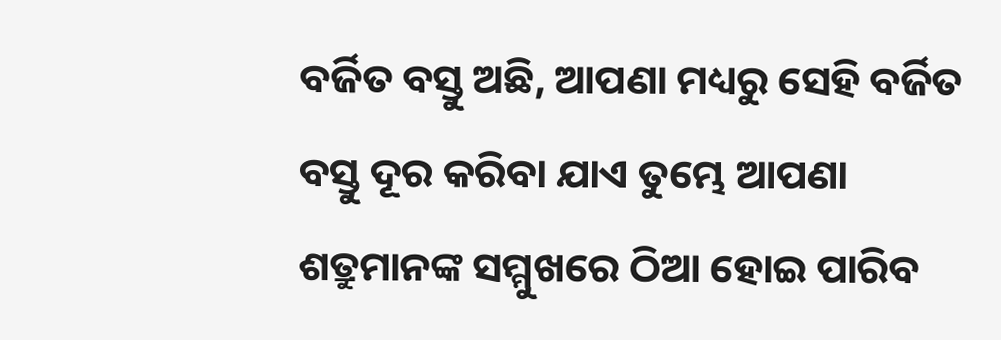ବର୍ଜିତ ବସ୍ତୁ ଅଛି, ଆପଣା ମଧ୍ୟରୁ ସେହି ବର୍ଜିତ ବସ୍ତୁ ଦୂର କରିବା ଯାଏ ତୁମ୍ଭେ ଆପଣା ଶତ୍ରୁମାନଙ୍କ ସମ୍ମୁଖରେ ଠିଆ ହୋଇ ପାରିବ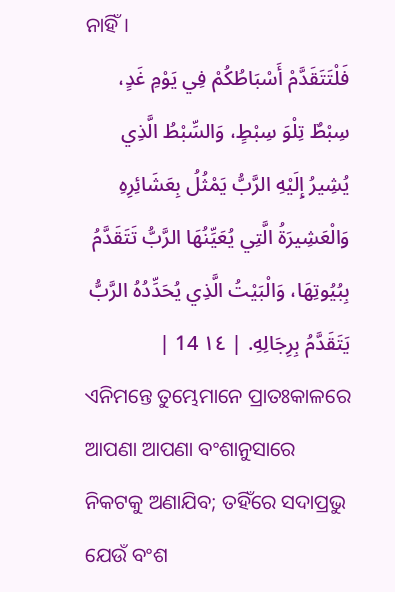ନାହିଁ।
فَلْتَتَقَدَّمْ أَسْبَاطُكُمْ فِي يَوْمِ غَدٍ، سِبْطٌ تِلْوَ سِبْطٍ، وَالسِّبْطُ الَّذِي يُشِيرُ إِلَيْهِ الرَّبُّ يَمْثُلُ بِعَشَائِرِهِ وَالْعَشِيرَةُ الَّتِي يُعَيِّنُهَا الرَّبُّ تَتَقَدَّمُ بِبُيُوتِهَا، وَالْبَيْتُ الَّذِي يُحَدِّدُهُ الرَّبُّ يَتَقَدَّمُ بِرِجَالِهِ. | ١٤ 14 |
ଏନିମନ୍ତେ ତୁମ୍ଭେମାନେ ପ୍ରାତଃକାଳରେ ଆପଣା ଆପଣା ବଂଶାନୁସାରେ ନିକଟକୁ ଅଣାଯିବ; ତହିଁରେ ସଦାପ୍ରଭୁ ଯେଉଁ ବଂଶ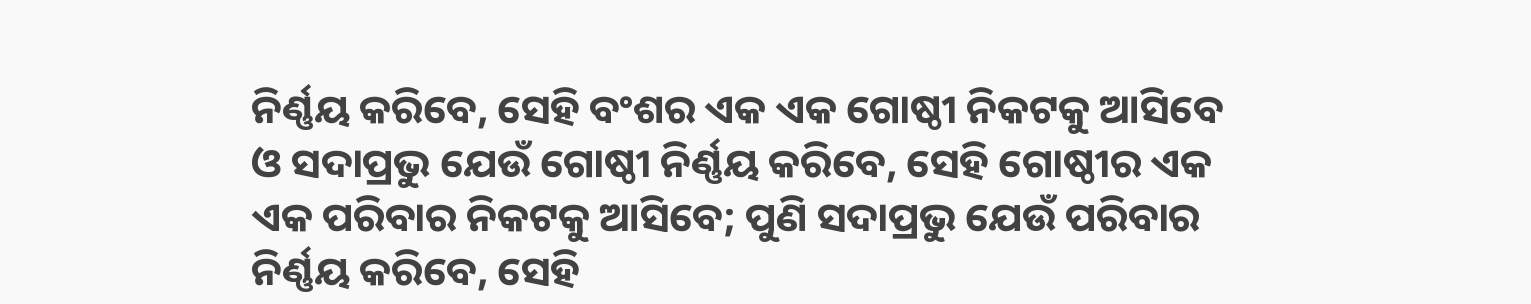ନିର୍ଣ୍ଣୟ କରିବେ, ସେହି ବଂଶର ଏକ ଏକ ଗୋଷ୍ଠୀ ନିକଟକୁ ଆସିବେ ଓ ସଦାପ୍ରଭୁ ଯେଉଁ ଗୋଷ୍ଠୀ ନିର୍ଣ୍ଣୟ କରିବେ, ସେହି ଗୋଷ୍ଠୀର ଏକ ଏକ ପରିବାର ନିକଟକୁ ଆସିବେ; ପୁଣି ସଦାପ୍ରଭୁ ଯେଉଁ ପରିବାର ନିର୍ଣ୍ଣୟ କରିବେ, ସେହି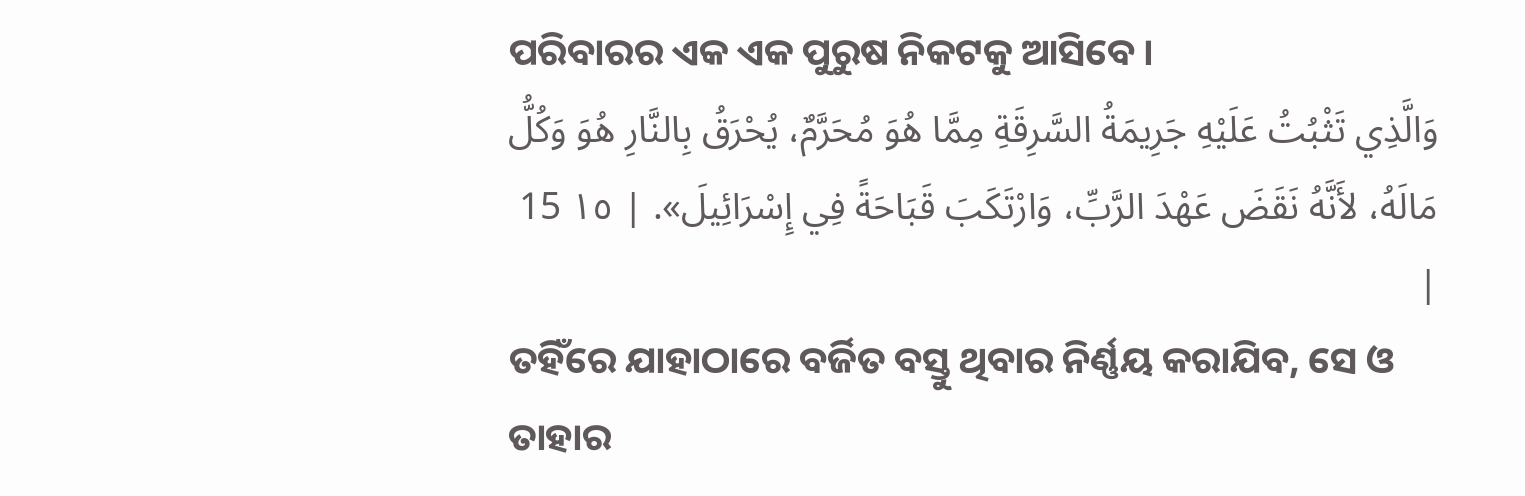ପରିବାରର ଏକ ଏକ ପୁରୁଷ ନିକଟକୁ ଆସିବେ।
وَالَّذِي تَثْبُتُ عَلَيْهِ جَرِيمَةُ السَّرِقَةِ مِمَّا هُوَ مُحَرَّمٌ، يُحْرَقُ بِالنَّارِ هُوَ وَكُلُّ مَالَهُ، لأَنَّهُ نَقَضَ عَهْدَ الرَّبِّ، وَارْتَكَبَ قَبَاحَةً فِي إِسْرَائِيلَ». | ١٥ 15 |
ତହିଁରେ ଯାହାଠାରେ ବର୍ଜିତ ବସ୍ତୁ ଥିବାର ନିର୍ଣ୍ଣୟ କରାଯିବ, ସେ ଓ ତାହାର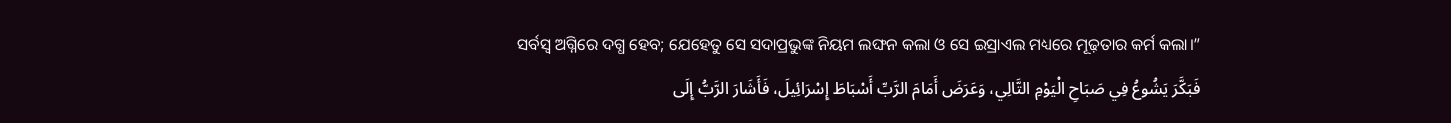ସର୍ବସ୍ୱ ଅଗ୍ନିରେ ଦଗ୍ଧ ହେବ; ଯେହେତୁ ସେ ସଦାପ୍ରଭୁଙ୍କ ନିୟମ ଲଙ୍ଘନ କଲା ଓ ସେ ଇସ୍ରାଏଲ ମଧ୍ୟରେ ମୂଢ଼ତାର କର୍ମ କଲା।”
فَبَكَّرَ يَشُوعُ فِي صَبَاحِ الْيَوْمِ التَّالِي، وَعَرَضَ أَمَامَ الرَّبِّ أَسْبَاطَ إِسْرَائِيلَ، فَأَشَارَ الرَّبُّ إِلَى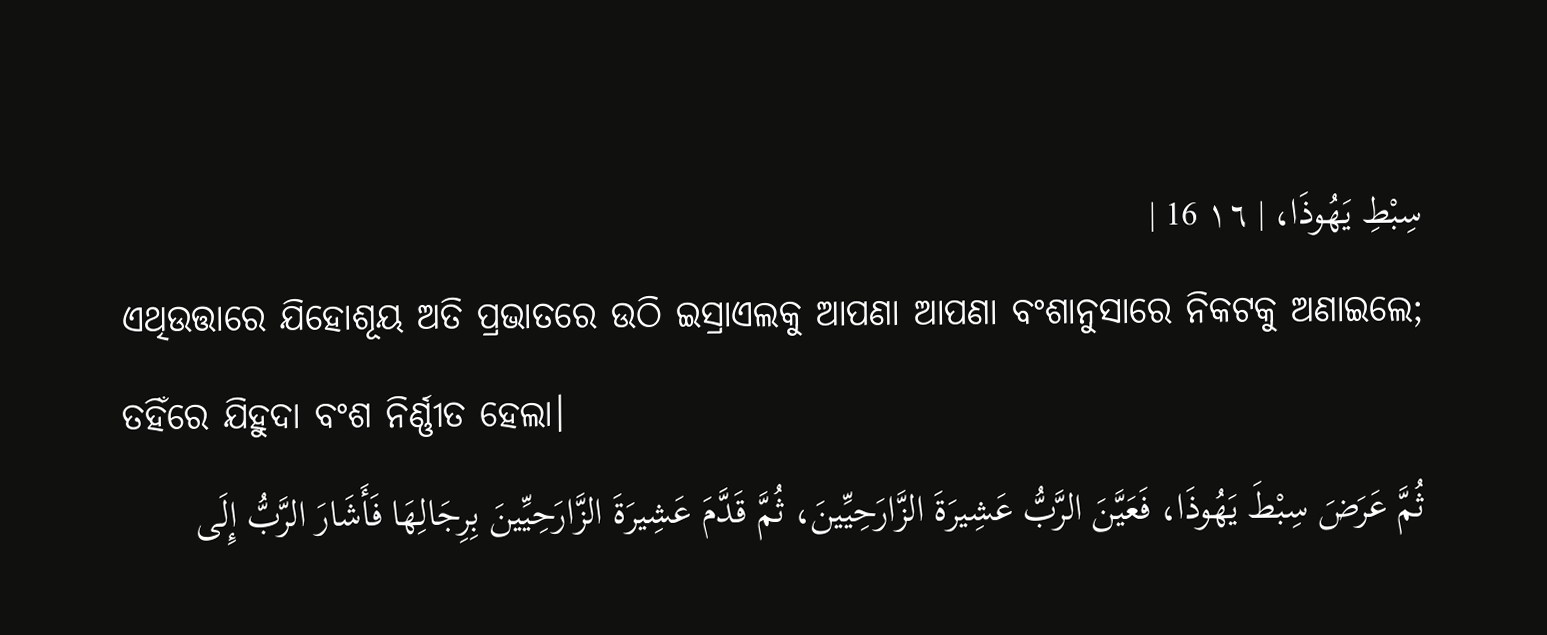سِبْطِ يَهُوذَا، | ١٦ 16 |
ଏଥିଉତ୍ତାରେ ଯିହୋଶୂୟ ଅତି ପ୍ରଭାତରେ ଉଠି ଇସ୍ରାଏଲକୁ ଆପଣା ଆପଣା ବଂଶାନୁସାରେ ନିକଟକୁ ଅଣାଇଲେ; ତହିଁରେ ଯିହୁଦା ବଂଶ ନିର୍ଣ୍ଣୀତ ହେଲା।
ثُمَّ عَرَضَ سِبْطَ يَهُوذَا، فَعَيَّنَ الرَّبُّ عَشِيرَةَ الزَّارَحِيِّينَ، ثُمَّ قَدَّمَ عَشِيرَةَ الزَّارَحِيِّينَ بِرِجَالِهَا فَأَشَارَ الرَّبُّ إِلَى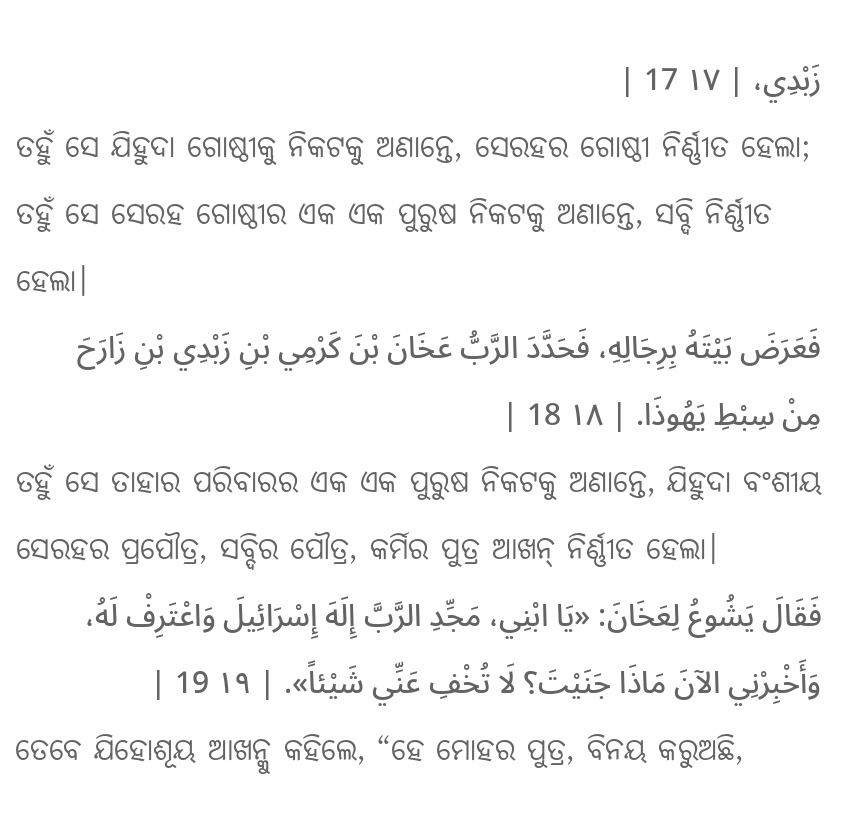زَبْدِي، | ١٧ 17 |
ତହୁଁ ସେ ଯିହୁଦା ଗୋଷ୍ଠୀକୁ ନିକଟକୁ ଅଣାନ୍ତେ, ସେରହର ଗୋଷ୍ଠୀ ନିର୍ଣ୍ଣୀତ ହେଲା; ତହୁଁ ସେ ସେରହ ଗୋଷ୍ଠୀର ଏକ ଏକ ପୁରୁଷ ନିକଟକୁ ଅଣାନ୍ତେ, ସବ୍ଦି ନିର୍ଣ୍ଣୀତ ହେଲା।
فَعَرَضَ بَيْتَهُ بِرِجَالِهِ، فَحَدَّدَ الرَّبُّ عَخَانَ بْنَ كَرْمِي بْنِ زَبْدِي بْنِ زَارَحَ مِنْ سِبْطِ يَهُوذَا. | ١٨ 18 |
ତହୁଁ ସେ ତାହାର ପରିବାରର ଏକ ଏକ ପୁରୁଷ ନିକଟକୁ ଅଣାନ୍ତେ, ଯିହୁଦା ବଂଶୀୟ ସେରହର ପ୍ରପୌତ୍ର, ସବ୍ଦିର ପୌତ୍ର, କର୍ମିର ପୁତ୍ର ଆଖନ୍ ନିର୍ଣ୍ଣୀତ ହେଲା।
فَقَالَ يَشُوعُ لِعَخَانَ: «يَا ابْنِي، مَجِّدِ الرَّبَّ إِلَهَ إِسْرَائِيلَ وَاعْتَرِفْ لَهُ، وَأَخْبِرْنِي الآنَ مَاذَا جَنَيْتَ؟ لَا تُخْفِ عَنِّي شَيْئاً». | ١٩ 19 |
ତେବେ ଯିହୋଶୂୟ ଆଖନ୍କୁ କହିଲେ, “ହେ ମୋହର ପୁତ୍ର, ବିନୟ କରୁଅଛି,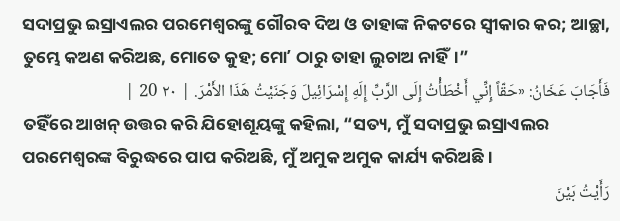ସଦାପ୍ରଭୁ ଇସ୍ରାଏଲର ପରମେଶ୍ୱରଙ୍କୁ ଗୌରବ ଦିଅ ଓ ତାହାଙ୍କ ନିକଟରେ ସ୍ୱୀକାର କର; ଆଚ୍ଛା, ତୁମ୍ଭେ କଅଣ କରିଅଛ, ମୋତେ କୁହ; ମୋʼ ଠାରୁ ତାହା ଲୁଚାଅ ନାହିଁ।”
فَأَجَابَ عَخَانُ: «حَقّاً إِنِّي أَخْطَأْتُ إِلَى الرَّبِّ إِلَهِ إِسْرَائِيلَ وَجَنَيْتُ هَذَا الأَمْرَ. | ٢٠ 20 |
ତହିଁରେ ଆଖନ୍ ଉତ୍ତର କରି ଯିହୋଶୂୟଙ୍କୁ କହିଲା, “ସତ୍ୟ, ମୁଁ ସଦାପ୍ରଭୁ ଇସ୍ରାଏଲର ପରମେଶ୍ୱରଙ୍କ ବିରୁଦ୍ଧରେ ପାପ କରିଅଛି, ମୁଁ ଅମୁକ ଅମୁକ କାର୍ଯ୍ୟ କରିଅଛି।
رَأَيْتُ بَيْنَ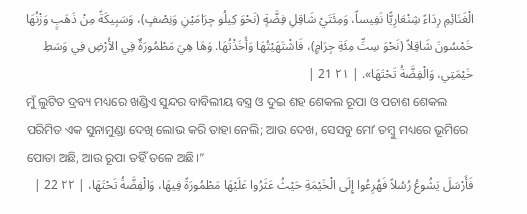الْغَنَائِمِ رِدَاءً شِنْعَارِيًّا نَفِيساً، وَمِئَتَيْ شَاقِلِ فِضَّةٍ (نَحْوَ كِيلُو جِرَامَيْنِ وَنِصْفٍ)، وَسَبِيكَةً مِنْ ذَهَبٍ وَزْنُهَا خَمْسُونَ شَاقِلاً (نَحْوَ سِتِّ مِئَةِ جِرَامٍ)، فَاشْتَهَيْتُهَا وَأَخَذْتُهَا. وَهَا هِيَ مَطْمُورَةٌ فِي الأَرْضِ فِي وَسَطِ خَيْمَتِي، وَالْفِضَّةُ تَحْتَهَا». | ٢١ 21 |
ମୁଁ ଲୁଟିତ ଦ୍ରବ୍ୟ ମଧ୍ୟରେ ଖଣ୍ଡିଏ ସୁନ୍ଦର ବାବିଲୀୟ ବସ୍ତ୍ର ଓ ଦୁଇ ଶହ ଶେକଲ ରୂପା ଓ ପଚାଶ ଶେକଲ ପରିମିତ ଏକ ସୁନାମୁଣ୍ଡା ଦେଖି ଲୋଭ କରି ତାହା ନେଲି; ଆଉ ଦେଖ, ସେସବୁ ମୋʼ ତମ୍ବୁ ମଧ୍ୟରେ ଭୂମିରେ ପୋତା ଅଛି, ଆଉ ରୂପା ତହିଁ ତଳେ ଅଛି।”
فَأَرْسَلَ يَشُوعُ رُسُلاً فَهُرِعُوا إِلَى الْخَيْمَةِ حَيْثُ عَثَرُوا عَلَيْهَا مَطْمُورَةً فِيهَا، وَالْفِضَّةُ تَحْتَهَا، | ٢٢ 22 |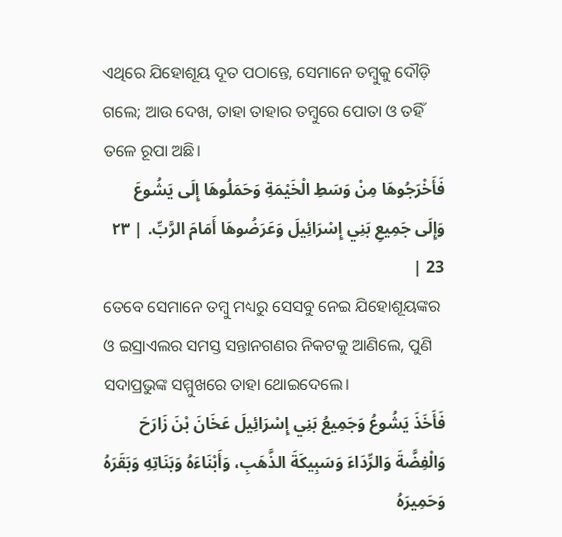ଏଥିରେ ଯିହୋଶୂୟ ଦୂତ ପଠାନ୍ତେ, ସେମାନେ ତମ୍ବୁକୁ ଦୌଡ଼ି ଗଲେ; ଆଉ ଦେଖ, ତାହା ତାହାର ତମ୍ବୁରେ ପୋତା ଓ ତହିଁ ତଳେ ରୂପା ଅଛି।
فَأَخْرَجُوهَا مِنْ وَسَطِ الْخَيْمَةِ وَحَمَلُوهَا إِلَى يَشُوعَ وَإِلَى جَمِيعِ بَنِي إِسْرَائِيلَ وَعَرَضُوهَا أَمَامَ الرَّبِّ. | ٢٣ 23 |
ତେବେ ସେମାନେ ତମ୍ବୁ ମଧ୍ୟରୁ ସେସବୁ ନେଇ ଯିହୋଶୂୟଙ୍କର ଓ ଇସ୍ରାଏଲର ସମସ୍ତ ସନ୍ତାନଗଣର ନିକଟକୁ ଆଣିଲେ, ପୁଣି ସଦାପ୍ରଭୁଙ୍କ ସମ୍ମୁଖରେ ତାହା ଥୋଇଦେଲେ।
فَأَخَذَ يَشُوعُ وَجَمِيعُ بَنِي إِسْرَائِيلَ عَخَانَ بْنَ زَارَحَ وَالْفِضَّةَ وَالرِّدَاءَ وَسَبِيكَةَ الذَّهَبِ، وَأَبْنَاءَهُ وَبَنَاتِهِ وَبَقَرَهُ وَحَمِيرَهُ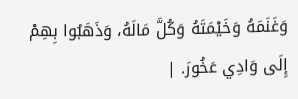وَغَنَمَهُ وَخَيْمَتَهُ وَكُلَّ مَالَهُ، وَذَهَبُوا بِهِمْ إِلَى وَادِي عَخُورَ. |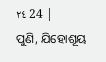٢٤ 24 |
ପୁଣି, ଯିହୋଶୂୟ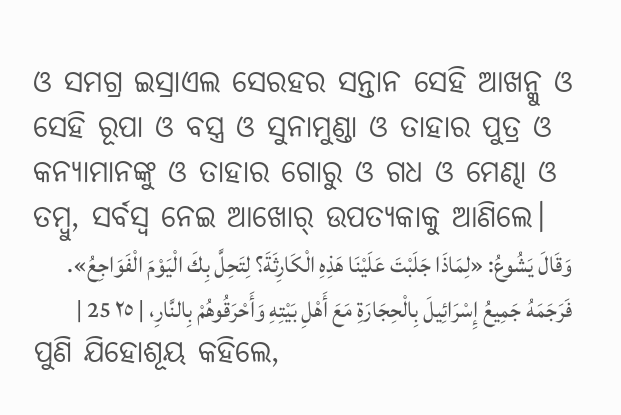ଓ ସମଗ୍ର ଇସ୍ରାଏଲ ସେରହର ସନ୍ତାନ ସେହି ଆଖନ୍କୁ ଓ ସେହି ରୂପା ଓ ବସ୍ତ୍ର ଓ ସୁନାମୁଣ୍ଡା ଓ ତାହାର ପୁତ୍ର ଓ କନ୍ୟାମାନଙ୍କୁ ଓ ତାହାର ଗୋରୁ ଓ ଗଧ ଓ ମେଣ୍ଢା ଓ ତମ୍ବୁ, ସର୍ବସ୍ୱ ନେଇ ଆଖୋର୍ ଉପତ୍ୟକାକୁ ଆଣିଲେ।
وَقَالَ يَشُوعُ: «لِمَاذَا جَلَبْتَ عَلَيْنَا هَذِهِ الْكَارِثَةَ؟ لِتَحِلَّ بِكَ الْيَوْمَ الْفَوَاجِعُ». فَرَجَمَهُ جَمِيعُ إِسْرَائِيلَ بِالْحِجَارَةِ مَعَ أَهْلِ بَيْتِهِ وَأَحْرَقُوهُمْ بِالنَّارِ، | ٢٥ 25 |
ପୁଣି ଯିହୋଶୂୟ କହିଲେ,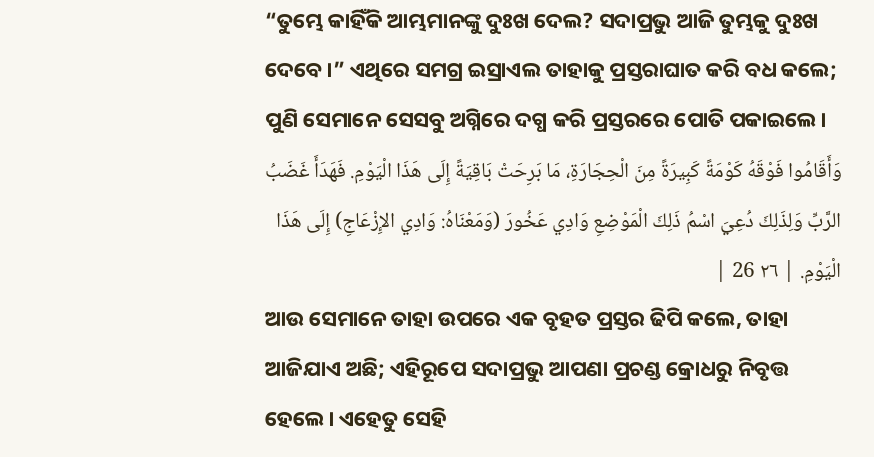“ତୁମ୍ଭେ କାହିଁକି ଆମ୍ଭମାନଙ୍କୁ ଦୁଃଖ ଦେଲ? ସଦାପ୍ରଭୁ ଆଜି ତୁମ୍ଭକୁ ଦୁଃଖ ଦେବେ।” ଏଥିରେ ସମଗ୍ର ଇସ୍ରାଏଲ ତାହାକୁ ପ୍ରସ୍ତରାଘାତ କରି ବଧ କଲେ; ପୁଣି ସେମାନେ ସେସବୁ ଅଗ୍ନିରେ ଦଗ୍ଧ କରି ପ୍ରସ୍ତରରେ ପୋତି ପକାଇଲେ।
وَأَقَامُوا فَوْقَهُ كَوْمَةً كَبِيرَةً مِنَ الْحِجَارَةِ، مَا بَرِحَتْ بَاقِيَةً إِلَى هَذَا الْيَوْمِ. فَهَدَأَ غَضَبُ الرَّبِّ وَلِذَلِكَ دُعِيَ اسْمُ ذَلِكَ الْمَوْضِعِ وَادِي عَخُورَ (وَمَعْنَاهُ: وَادِي الإِزْعَاجِ) إِلَى هَذَا الْيَوْمِ. | ٢٦ 26 |
ଆଉ ସେମାନେ ତାହା ଉପରେ ଏକ ବୃହତ ପ୍ରସ୍ତର ଢିପି କଲେ, ତାହା ଆଜିଯାଏ ଅଛି; ଏହିରୂପେ ସଦାପ୍ରଭୁ ଆପଣା ପ୍ରଚଣ୍ଡ କ୍ରୋଧରୁ ନିବୃତ୍ତ ହେଲେ। ଏହେତୁ ସେହି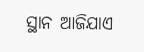ସ୍ଥାନ ଆଜିଯାଏ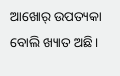ଆଖୋର୍ ଉପତ୍ୟକା ବୋଲି ଖ୍ୟାତ ଅଛି।